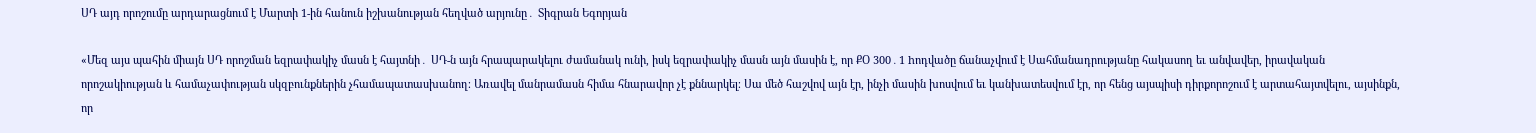ՍԴ այդ որոշումը արդարացնում է Մարտի 1-ին հանուն իշխանության հեղված արյունը․ Տիգրան Եգորյան

«Մեզ այս պահին միայն ՍԴ որոշման եզրափակիչ մասն է հայտնի․ ՍԴ-ն այն հրապարակելու ժամանակ ունի, իսկ եզրափակիչ մասն այն մասին է, որ ՔՕ 300․1 hոդվածը ճանաչվում է Սահմանադրությանը հակասող եւ անվավեր, իրավական որոշակիության և համաչափության սկզբունքներին չհամապատասխանող։ Առավել մանրամասն հիմա հնարավոր չէ քննարկել։ Սա մեծ հաշվով այն էր, ինչի մասին խոսվում եւ կանխատեսվում էր, որ հենց այսպիսի դիրքորոշում է արտահայտվելու, այսինքն, որ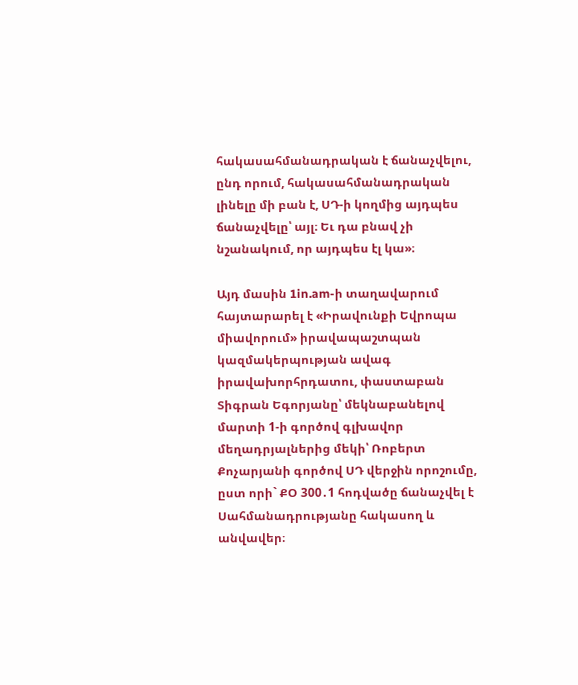հակասահմանադրական է ճանաչվելու, ընդ որում, հակասահմանադրական լինելը մի բան է, ՍԴ-ի կողմից այդպես ճանաչվելը՝ այլ։ Եւ դա բնավ չի նշանակում, որ այդպես էլ կա»։

Այդ մասին 1in.am-ի տաղավարում հայտարարել է «Իրավունքի Եվրոպա միավորում» իրավապաշտպան կազմակերպության ավագ իրավախորհրդատու, փաստաբան Տիգրան Եգորյանը՝ մեկնաբանելով մարտի 1-ի գործով գլխավոր մեղադրյալներից մեկի՝ Ռոբերտ Քոչարյանի գործով ՍԴ վերջին որոշումը, ըստ որի` ՔՕ 300․1 հոդվածը ճանաչվել է Սահմանադրությանը հակասող և անվավեր։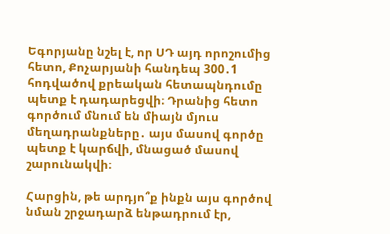Եգորյանը նշել է, որ ՍԴ այդ որոշումից հետո, Քոչարյանի հանդեպ 300․1 հոդվածով քրեական հետապնդումը պետք է դադարեցվի։ Դրանից հետո գործում մնում են միայն մյուս մեղադրանքները․ այս մասով գործը պետք է կարճվի, մնացած մասով շարունակվի։

Հարցին, թե արդյո՞ք ինքն այս գործով նման շրջադարձ ենթադրում էր,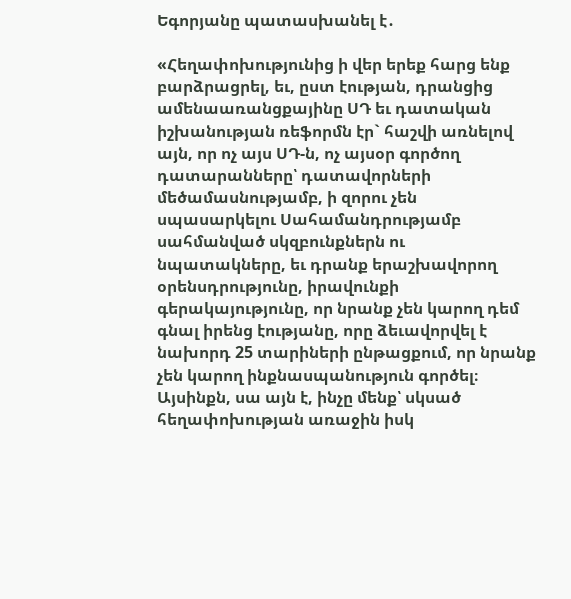Եգորյանը պատասխանել է․

«Հեղափոխությունից ի վեր երեք հարց ենք բարձրացրել, եւ, ըստ էության, դրանցից ամենաառանցքայինը ՍԴ եւ դատական իշխանության ռեֆորմն էր` հաշվի առնելով այն, որ ոչ այս ՍԴ-ն, ոչ այսօր գործող դատարանները՝ դատավորների մեծամասնությամբ, ի զորու չեն սպասարկելու Սահամանդրությամբ սահմանված սկզբունքներն ու նպատակները, եւ դրանք երաշխավորող օրենսդրությունը, իրավունքի գերակայությունը, որ նրանք չեն կարող դեմ գնալ իրենց էությանը, որը ձեւավորվել է նախորդ 25 տարիների ընթացքում, որ նրանք չեն կարող ինքնասպանություն գործել։ Այսինքն, սա այն է, ինչը մենք՝ սկսած հեղափոխության առաջին իսկ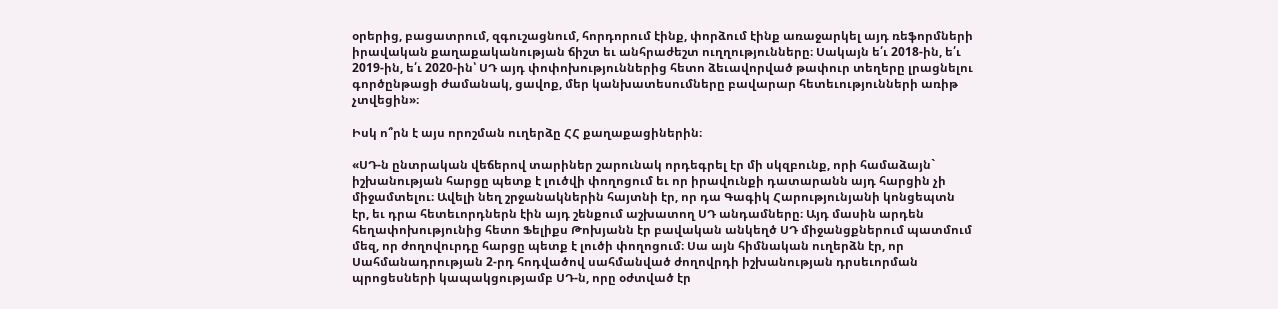օրերից, բացատրում, զգուշացնում, հորդորում էինք, փորձում էինք առաջարկել այդ ռեֆորմների իրավական քաղաքականության ճիշտ եւ անհրաժեշտ ուղղությունները։ Սակայն ե՛ւ 2018-ին, ե՛ւ 2019-ին, ե՛ւ 2020-ին՝ ՍԴ այդ փոփոխություններից հետո ձեւավորված թափուր տեղերը լրացնելու գործընթացի ժամանակ, ցավոք, մեր կանխատեսումները բավարար հետեւությունների առիթ չտվեցին»։

Իսկ ո՞րն է այս որոշման ուղերձը ՀՀ քաղաքացիներին։

«ՍԴ-ն ընտրական վեճերով տարիներ շարունակ որդեգրել էր մի սկզբունք, որի համաձայն` իշխանության հարցը պետք է լուծվի փողոցում եւ որ իրավունքի դատարանն այդ հարցին չի միջամտելու։ Ավելի նեղ շրջանակներին հայտնի էր, որ դա Գագիկ Հարությունյանի կոնցեպտն էր, եւ դրա հետեւորդներն էին այդ շենքում աշխատող ՍԴ անդամները։ Այդ մասին արդեն հեղափոխությունից հետո Ֆելիքս Թոխյանն էր բավական անկեղծ ՍԴ միջանցքներում պատմում մեզ, որ ժողովուրդը հարցը պետք է լուծի փողոցում։ Սա այն հիմնական ուղերձն էր, որ Սահմանադրության 2-րդ հոդվածով սահմանված ժողովրդի իշխանության դրսեւորման պրոցեսների կապակցությամբ ՍԴ-ն, որը օժտված էր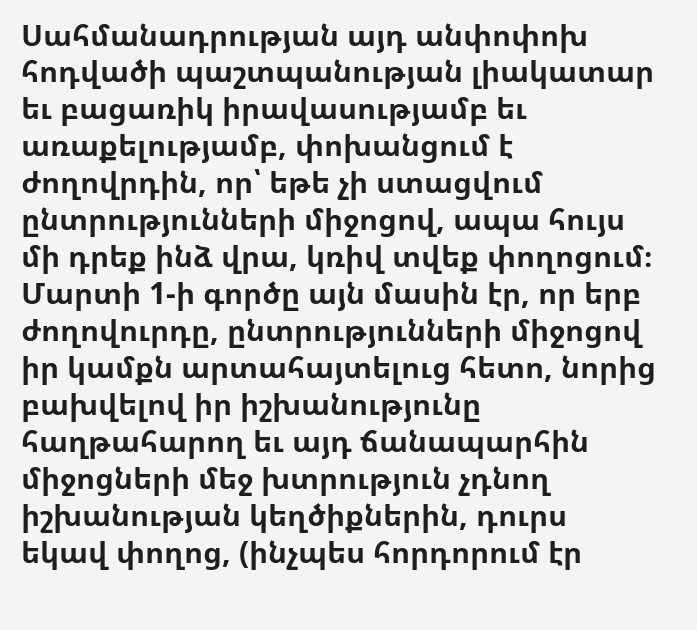Սահմանադրության այդ անփոփոխ հոդվածի պաշտպանության լիակատար եւ բացառիկ իրավասությամբ եւ առաքելությամբ, փոխանցում է ժողովրդին, որ՝ եթե չի ստացվում ընտրությունների միջոցով, ապա հույս մի դրեք ինձ վրա, կռիվ տվեք փողոցում։ Մարտի 1-ի գործը այն մասին էր, որ երբ ժողովուրդը, ընտրությունների միջոցով իր կամքն արտահայտելուց հետո, նորից բախվելով իր իշխանությունը հաղթահարող եւ այդ ճանապարհին միջոցների մեջ խտրություն չդնող իշխանության կեղծիքներին, դուրս եկավ փողոց, (ինչպես հորդորում էր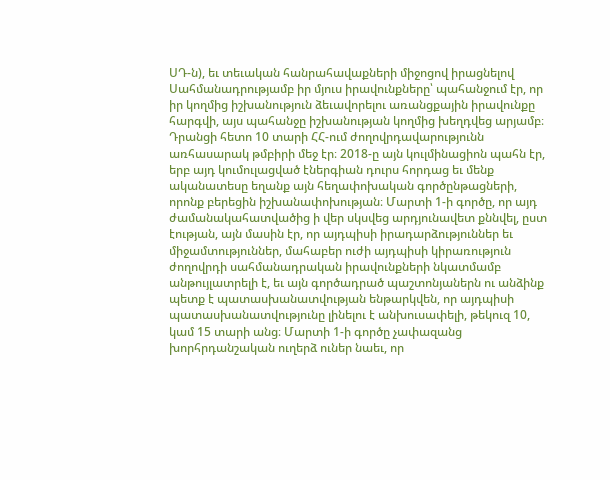ՍԴ-ն), եւ տեւական հանրահավաքների միջոցով իրացնելով Սահմանադրությամբ իր մյուս իրավունքները՝ պահանջում էր, որ իր կողմից իշխանություն ձեւավորելու առանցքային իրավունքը հարգվի, այս պահանջը իշխանության կողմից խեղդվեց արյամբ։ Դրանցի հետո 10 տարի ՀՀ-ում ժողովրդավարությունն առհասարակ թմբիրի մեջ էր։ 2018-ը այն կուլմինացիոն պահն էր, երբ այդ կումուլացված էներգիան դուրս հորդաց եւ մենք ականատեսը եղանք այն հեղափոխական գործընթացների, որոնք բերեցին իշխանափոխության։ Մարտի 1-ի գործը, որ այդ ժամանակահատվածից ի վեր սկսվեց արդյունավետ քննվել, ըստ էության, այն մասին էր, որ այդպիսի իրադարձություններ եւ միջամտություններ, մահաբեր ուժի այդպիսի կիրառություն ժողովրդի սահմանադրական իրավունքների նկատմամբ անթույլատրելի է, եւ այն գործադրած պաշտոնյաներն ու անձինք պետք է պատասխանատվության ենթարկվեն, որ այդպիսի պատասխանատվությունը լինելու է անխուսափելի, թեկուզ 10, կամ 15 տարի անց։ Մարտի 1-ի գործը չափազանց խորհրդանշական ուղերձ ուներ նաեւ, որ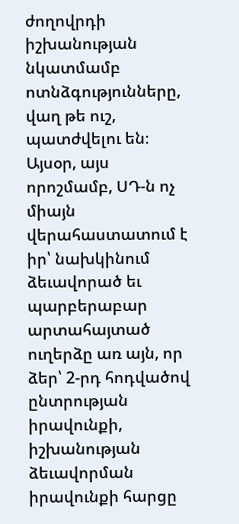ժողովրդի իշխանության նկատմամբ ոտնձգությունները, վաղ թե ուշ, պատժվելու են։ Այսօր, այս որոշմամբ, ՍԴ-ն ոչ միայն վերահաստատում է իր՝ նախկինում ձեւավորած եւ պարբերաբար արտահայտած ուղերձը առ այն, որ ձեր՝ 2-րդ հոդվածով ընտրության իրավունքի, իշխանության ձեւավորման իրավունքի հարցը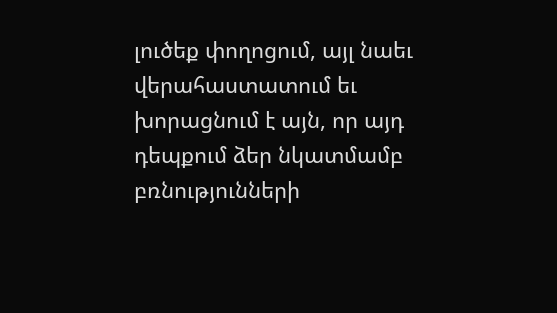լուծեք փողոցում, այլ նաեւ վերահաստատում եւ խորացնում է այն, որ այդ դեպքում ձեր նկատմամբ բռնությունների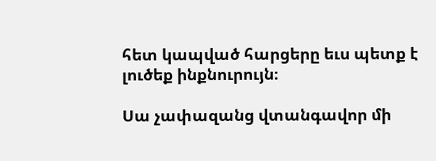հետ կապված հարցերը եւս պետք է լուծեք ինքնուրույն։

Սա չափազանց վտանգավոր մի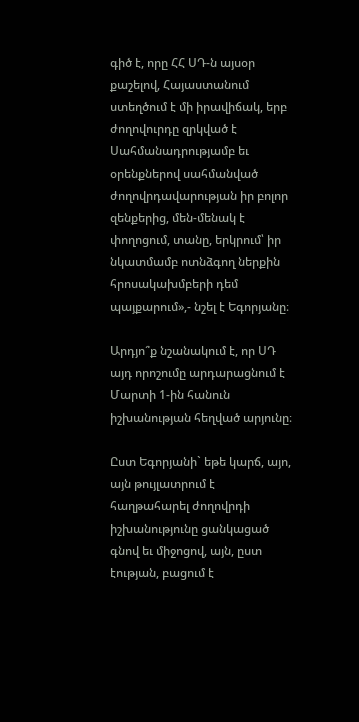գիծ է, որը ՀՀ ՍԴ-ն այսօր քաշելով, Հայաստանում ստեղծում է մի իրավիճակ, երբ ժողովուրդը զրկված է Սահմանադրությամբ եւ օրենքներով սահմանված ժողովրդավարության իր բոլոր զենքերից, մեն-մենակ է փողոցում, տանը, երկրում՝ իր նկատմամբ ոտնձգող ներքին հրոսակախմբերի դեմ պայքարում»,- նշել է Եգորյանը։

Արդյո՞ք նշանակում է, որ ՍԴ այդ որոշումը արդարացնում է Մարտի 1-ին հանուն իշխանության հեղված արյունը։

Ըստ Եգորյանի` եթե կարճ, այո, այն թույլատրում է հաղթահարել ժողովրդի իշխանությունը ցանկացած գնով եւ միջոցով, այն, ըստ էության, բացում է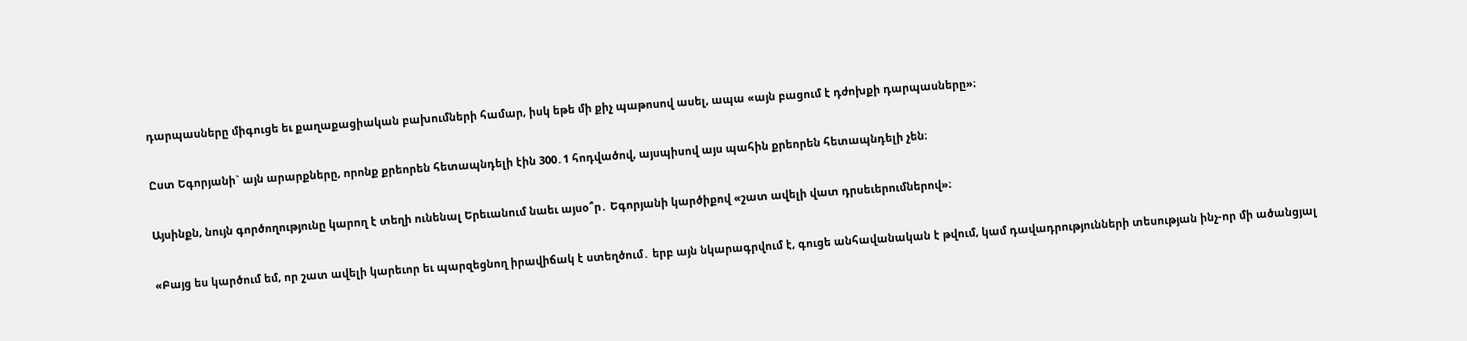դարպասները միգուցե եւ քաղաքացիական բախումների համար, իսկ եթե մի քիչ պաթոսով ասել, ապա «այն բացում է դժոխքի դարպասները»։

Ըստ Եգորյանի` այն արարքները, որոնք քրեորեն հետապնդելի էին 300․1 հոդվածով, այսպիսով այս պահին քրեորեն հետապնդելի չեն։

Այսինքն, նույն գործողությունը կարող է տեղի ունենալ Երեւանում նաեւ այսօ՞ր․ Եգորյանի կարծիքով «շատ ավելի վատ դրսեւերումներով»։

«Բայց ես կարծում եմ, որ շատ ավելի կարեւոր եւ պարզեցնող իրավիճակ է ստեղծում․ երբ այն նկարագրվում է, գուցե անհավանական է թվում, կամ դավադրությունների տեսության ինչ-որ մի ածանցյալ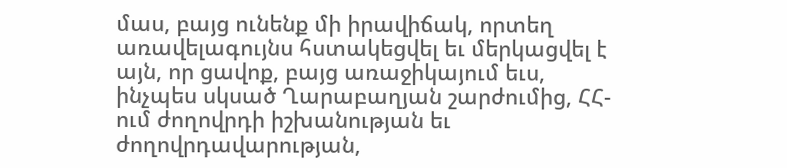մաս, բայց ունենք մի իրավիճակ, որտեղ առավելագույնս հստակեցվել եւ մերկացվել է այն, որ ցավոք, բայց առաջիկայում եւս, ինչպես սկսած Ղարաբաղյան շարժումից, ՀՀ-ում ժողովրդի իշխանության եւ ժողովրդավարության,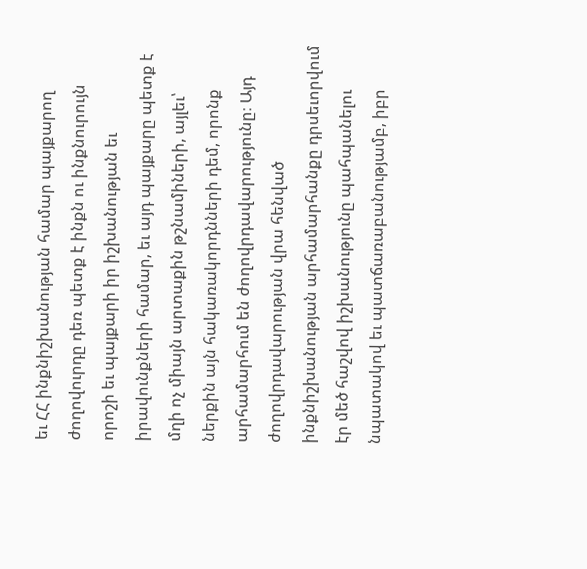եւ ՀՀ ինքնիշխանության համար պայքարող ժողովուրդը դեռ պետք է ինքն ու ինքնուրույն որոշի եւ պայքարի իր իշխանության եւ իրավունքների համար, եւ այդ պայքարը պետք է մղի ոչ միայն արտաքին թշնամիների, այլեւ՝ ներքին այն հակառակորդնների դեմ, որոնք արհամարհում են ժողովրդավարությունը։ Այդ ժողովրդավարության վրա հենված ինքնիշխանության արհամարհանքը դրսեւորվում էր մեծ հաշվով իշխանությունը պահպանելու նպատակով եւ պատճառաբանությամբ, իբր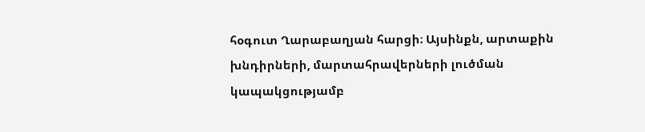հօգուտ Ղարաբաղյան հարցի։ Այսինքն, արտաքին խնդիրների, մարտահրավերների լուծման կապակցությամբ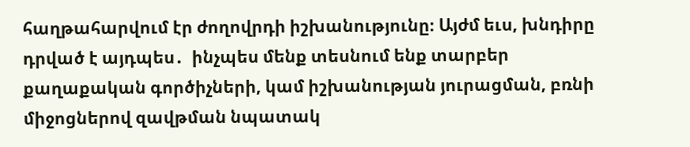հաղթահարվում էր ժողովրդի իշխանությունը։ Այժմ եւս, խնդիրը դրված է այդպես․  ինչպես մենք տեսնում ենք տարբեր քաղաքական գործիչների, կամ իշխանության յուրացման, բռնի միջոցներով զավթման նպատակ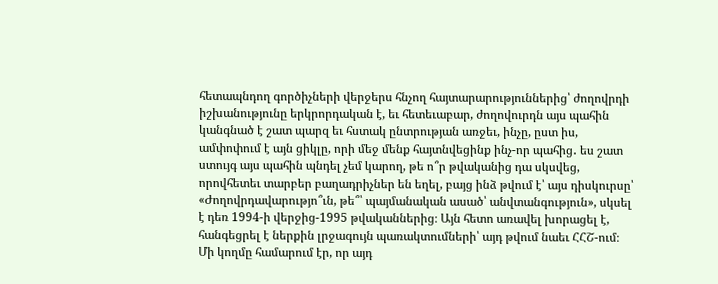հետապնդող գործիչների վերջերս հնչող հայտարարություններից՝ ժողովրդի իշխանությունը երկրորդական է, եւ հետեւաբար, ժողովուրդն այս պահին կանգնած է շատ պարզ եւ հստակ ընտրության առջեւ, ինչը, ըստ իս, ամփոփում է այն ցիկլը, որի մեջ մենք հայտնվեցինք ինչ-որ պահից․ ես շատ ստույգ այս պահին պնդել չեմ կարող, թե ո՞ր թվականից դա սկսվեց, որովհետեւ տարբեր բաղադրիչներ են եղել, բայց ինձ թվում է՝ այս դիսկուրսը՝ «Ժողովրդավարությո՞ւն, թե՞՝ պայմանական ասած՝ անվտանգություն», սկսել է դեռ 1994-ի վերջից-1995 թվականներից։ Այն հետո առավել խորացել է, հանգեցրել է ներքին լրջագույն պառակտումների՝ այդ թվում նաեւ ՀՀՇ-ում։ Մի կողմը համարում էր, որ այդ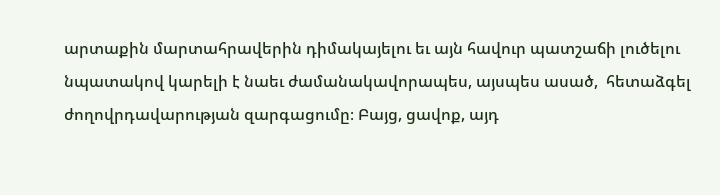արտաքին մարտահրավերին դիմակայելու եւ այն հավուր պատշաճի լուծելու նպատակով կարելի է նաեւ ժամանակավորապես, այսպես ասած,  հետաձգել ժողովրդավարության զարգացումը։ Բայց, ցավոք, այդ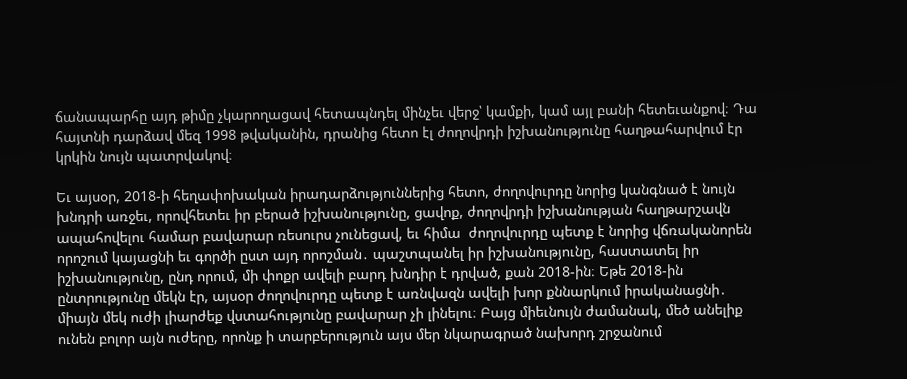ճանապարհը այդ թիմը չկարողացավ հետապնդել մինչեւ վերջ՝ կամքի, կամ այլ բանի հետեւանքով։ Դա հայտնի դարձավ մեզ 1998 թվականին, դրանից հետո էլ ժողովրդի իշխանությունը հաղթահարվում էր կրկին նույն պատրվակով։

Եւ այսօր, 2018-ի հեղափոխական իրադարձություններից հետո, ժողովուրդը նորից կանգնած է նույն խնդրի առջեւ, որովհետեւ իր բերած իշխանությունը, ցավոք, ժողովրդի իշխանության հաղթարշավն ապահովելու համար բավարար ռեսուրս չունեցավ, եւ հիմա  ժողովուրդը պետք է նորից վճռականորեն որոշում կայացնի եւ գործի ըստ այդ որոշման․ պաշտպանել իր իշխանությունը, հաստատել իր իշխանությունը, ընդ որում, մի փոքր ավելի բարդ խնդիր է դրված, քան 2018-ին։ Եթե 2018-ին ընտրությունը մեկն էր, այսօր ժողովուրդը պետք է առնվազն ավելի խոր քննարկում իրականացնի․ միայն մեկ ուժի լիարժեք վստահությունը բավարար չի լինելու։ Բայց միեւնույն ժամանակ, մեծ անելիք ունեն բոլոր այն ուժերը, որոնք ի տարբերություն այս մեր նկարագրած նախորդ շրջանում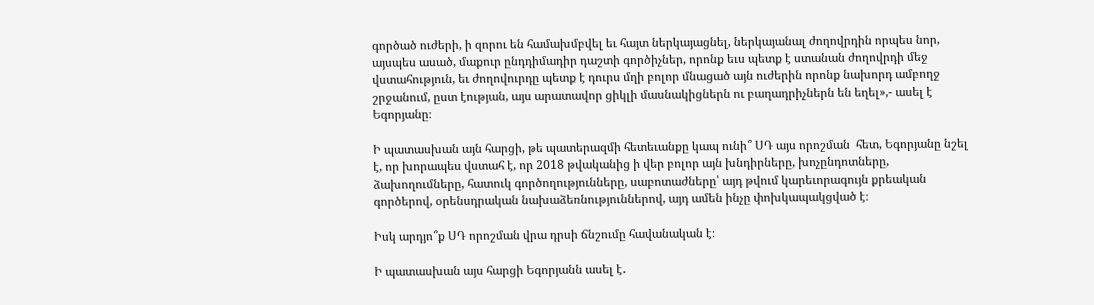գործած ուժերի, ի զորու են համախմբվել եւ հայտ ներկայացնել, ներկայանալ ժողովրդին որպես նոր, այսպես ասած, մաքուր ընդդիմադիր դաշտի գործիչներ, որոնք եւս պետք է ստանան ժողովրդի մեջ վստահություն, եւ ժողովուրդը պետք է դուրս մղի բոլոր մնացած այն ուժերին որոնք նախորդ ամբողջ շրջանում, ըստ էության, այս արատավոր ցիկլի մասնակիցներն ու բաղադրիչներն են եղել»,- ասել է Եգորյանը։

Ի պատասխան այն հարցի, թե պատերազմի հետեւանքը կապ ունի՞ ՍԴ այս որոշման  հետ, Եգորյանը նշել է, որ խորապես վստահ է, որ 2018 թվականից ի վեր բոլոր այն խնդիրները, խոչընդոտները, ձախողումները, հատուկ գործողությունները, սաբոտաժները՝ այդ թվում կարեւորագույն քրեական գործերով, օրենսդրական նախաձեռնություններով, այդ ամեն ինչը փոխկապակցված է։

Իսկ արդյո՞ք ՍԴ որոշման վրա դրսի ճնշումը հավանական է։

Ի պատասխան այս հարցի Եգորյանն ասել է․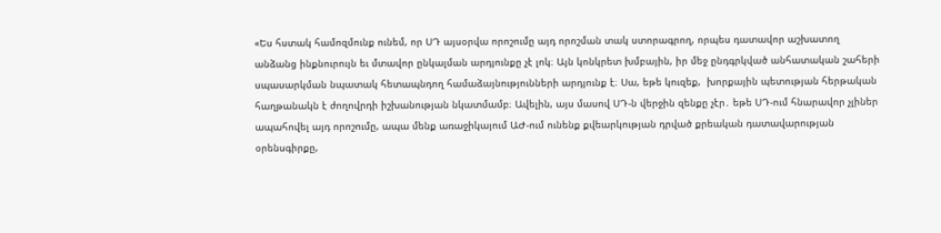«Ես հստակ համոզմունք ունեմ, որ ՍԴ այսօրվա որոշումը այդ որոշման տակ ստորագրող, որպես դատավոր աշխատող անձանց ինքնուրույն եւ մտավոր ընկալման արդյունքը չէ լոկ։ Այն կոնկրետ խմբային, իր մեջ ընդգրկված անհատական շահերի սպասարկման նպատակ հետապնդող համաձայնությունների արդյունք է։ Սա, եթե կուզեք,  խորքային պետության հերթական հաղթանակն է ժողովրդի իշխանության նկատմամբ։ Ավելին, այս մասով ՍԴ-ն վերջին զենքը չէր․ եթե ՍԴ-ում հնարավոր չլիներ ապահովել այդ որոշումը, ապա մենք առաջիկայում ԱԺ-ում ունենք քվեարկության դրված քրեական դատավարության օրենսգիրքը,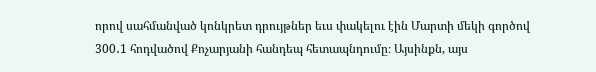որով սահմանված կոնկրետ դրույթներ եւս փակելու էին Մարտի մեկի գործով 300․1 հոդվածով Քոչարյանի հանդեպ հետապնդումը։ Այսինքն, այս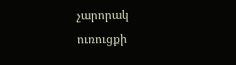չարորակ ուռուցքի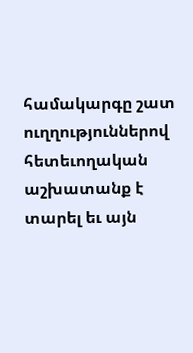համակարգը շատ ուղղություններով հետեւողական աշխատանք է տարել եւ այն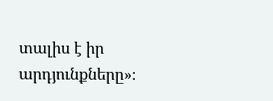տալիս է իր արդյունքները»։